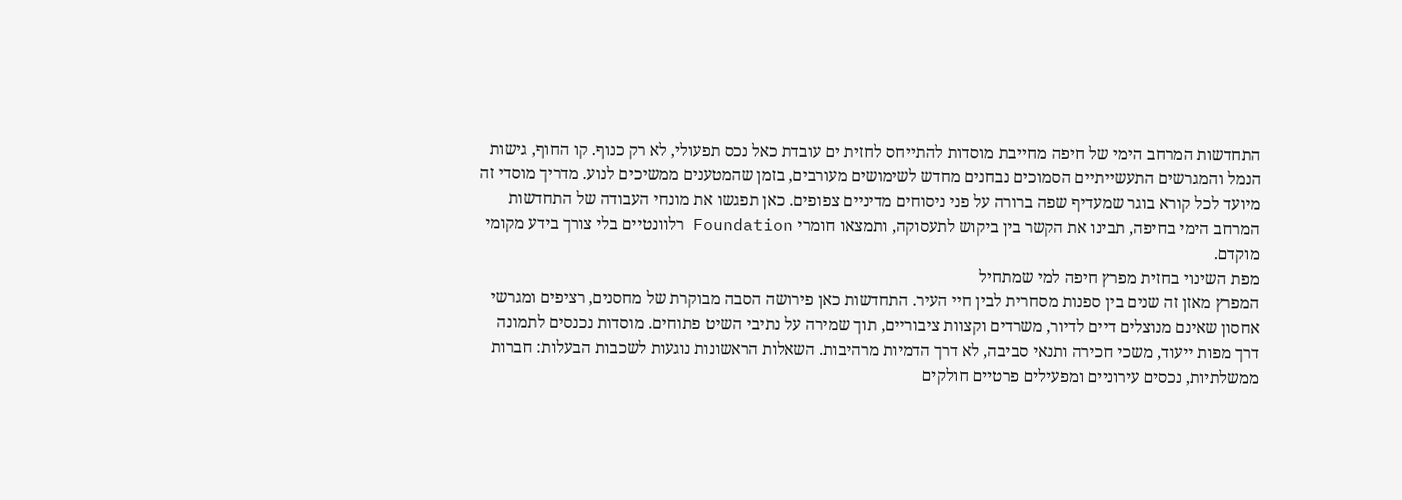התחדשות המרחב הימי של חיפה מחייבת מוסדות להתייחס לחזית ים עובדת כאל נכס תפעולי, לא רק כנוף. קו החוף, גישות הנמל והמגרשים התעשייתיים הסמוכים נבחנים מחדש לשימושים מעורבים, בזמן שהמטענים ממשיכים לנוע. מדריך מוסדי זה מיועד לכל קורא בוגר שמעדיף שפה ברורה על פני ניסוחים מדיניים צפופים. כאן תפגשו את מונחי העבודה של התחדשות המרחב הימי בחיפה, תבינו את הקשר בין ביקוש לתעסוקה, ותמצאו חומרי Foundation רלוונטיים בלי צורך בידע מקומי מוקדם.
מפת השינוי בחזית מפרץ חיפה למי שמתחיל
המפרץ מאזן זה שנים בין ספנות מסחרית לבין חיי העיר. התחדשות כאן פירושה הסבה מבוקרת של מחסנים, רציפים ומגרשי אחסון שאינם מנוצלים דיים לדיור, משרדים וקצוות ציבוריים, תוך שמירה על נתיבי השיט פתוחים. מוסדות נכנסים לתמונה דרך מפות ייעוד, משכי חכירה ותנאי סביבה, לא דרך הדמיות מרהיבות. השאלות הראשונות נוגעות לשכבות הבעלות: חברות ממשלתיות, נכסים עירוניים ומפעילים פרטיים חולקים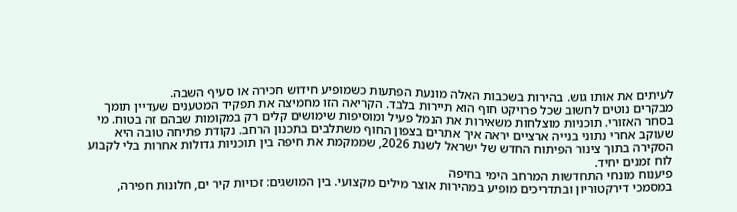לעיתים את אותו גוש. בהירות בשכבות האלה מונעת הפתעות כשמופיע חידוש חכירה או סעיף השבה.
מבקרים נוטים לחשוב שכל פרויקט חוף הוא תיירות בלבד. הקריאה הזו מחמיצה את תפקיד המטענים שעדיין תומך בסחר האזורי. תוכניות מוצלחות משאירות את הנמל פעיל ומוסיפות שימושים קלים רק במקומות שבהם זה בטוח. מי שעוקב אחרי נתוני בנייה ארציים יראה איך אתרים בצפון החוף משתלבים בתכנון הרחב. נקודת פתיחה טובה היא הסקירה בתוך צינור הפיתוח החדש של ישראל לשנת 2026, שממקמת את חיפה בין תוכניות גדולות אחרות בלי לקבוע לוח זמנים יחיד.
פיענוח מונחי התחדשות המרחב הימי בחיפה
במסמכי דירקטוריון ובתדריכים מופיע במהירות אוצר מילים מקצועי. בין המושגים: זכויות קיר ים, חלונות חפירה,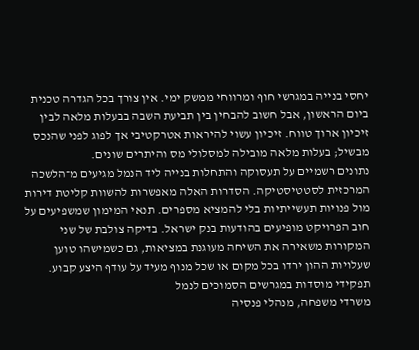יחסי בנייה במגרשי חוף ומרווחי ממשק ימי. אין צורך בכל הגדרה טכנית ביום הראשון, אבל חשוב להבחין בין תביעת השבה בבעלות מלאה לבין זיכיון ארוך טווח. זיכיון עשוי להיראות אטרקטיבי אך לפוג לפני שהנכס מבשיל; בעלות מלאה מובילה למסלולי מס והיתרים שונים.
נתונים רשמיים על תעסוקה והתחלות בנייה ליד הנמל מגיעים מ־הלשכה המרכזית לסטטיסטיקה. הסדרות האלה מאפשרות להשוות קליטת דירות מול פנויות תעשייתיות בלי להמציא מספרים. תנאי המימון שמשפיעים על חוב הפרויקט מופיעים בהודעות בנק ישראל. בדיקה צולבת של שני המקורות משאירה את השיחה מעוגנת במציאות, גם כשמישהו טוען שעלויות ההון ירדו בכל מקום או שכל מנוף מעיד על עודף היצע קבוע.
תפקידי מוסדות במגרשים הסמוכים לנמל
משרדי משפחה, מנהלי פנסיה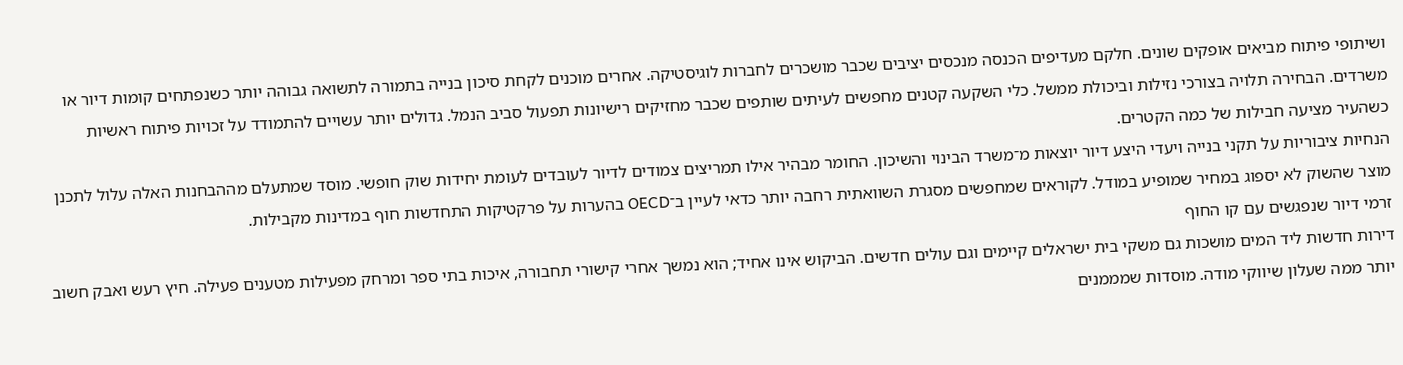ושיתופי פיתוח מביאים אופקים שונים. חלקם מעדיפים הכנסה מנכסים יציבים שכבר מושכרים לחברות לוגיסטיקה. אחרים מוכנים לקחת סיכון בנייה בתמורה לתשואה גבוהה יותר כשנפתחים קומות דיור או משרדים. הבחירה תלויה בצורכי נזילות וביכולת ממשל. כלי השקעה קטנים מחפשים לעיתים שותפים שכבר מחזיקים רישיונות תפעול סביב הנמל. גדולים יותר עשויים להתמודד על זכויות פיתוח ראשיות כשהעיר מציעה חבילות של כמה הקטרים.
הנחיות ציבוריות על תקני בנייה ויעדי היצע דיור יוצאות מ־משרד הבינוי והשיכון. החומר מבהיר אילו תמריצים צמודים לדיור לעובדים לעומת יחידות שוק חופשי. מוסד שמתעלם מההבחנות האלה עלול לתכנן מוצר שהשוק לא יספוג במחיר שמופיע במודל. לקוראים שמחפשים מסגרת השוואתית רחבה יותר כדאי לעיין ב־OECD בהערות על פרקטיקות התחדשות חוף במדינות מקבילות.
זרמי דיור שנפגשים עם קו החוף
דירות חדשות ליד המים מושכות גם משקי בית ישראלים קיימים וגם עולים חדשים. הביקוש אינו אחיד; הוא נמשך אחרי קישורי תחבורה, איכות בתי ספר ומרחק מפעילות מטענים פעילה. חיץ רעש ואבק חשוב יותר ממה שעלון שיווקי מודה. מוסדות שמממנים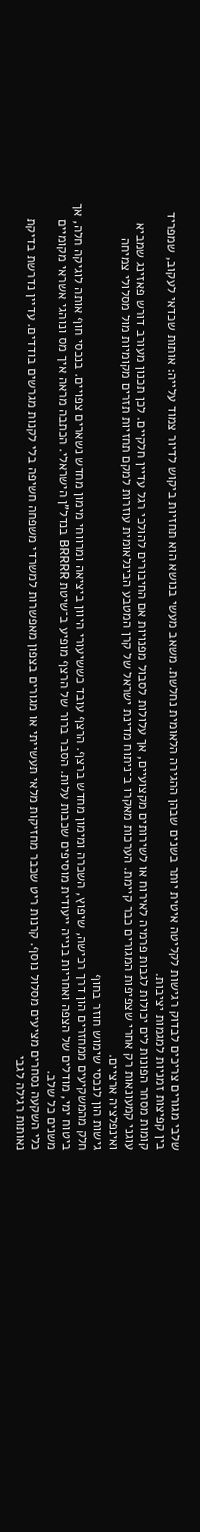שלבי מגורים צריכים לבדוק רגישות לקליטה איטית יותר בשנים שבהן ההגירה הלאומית נחלשת. משאב מעשי בנושא הוא תחזיות ביקוש לדיור צמוד עלייה: אותות שכדאי לעקוב, שמפריד בין קפיצות זמניות למגמות יציבות.
קומות מסחר הפונות לים יכולות לגבות פרמיה לאירוח או לשירותים מקצועיים, אך עלולות לסבול מפנויות אם החיבורים להולכי רגל עדיין חלקיים. לכן תכנון מעורב דורש פאזינג שמביא עוגני קמעונאות רק אחרי שצפיפות המגורים כבר קיימת. הערכות מאקרו ב־ניתוח מדינת ישראל של קרן המטבע הבינלאומית עוזרות למקם תחזיות תזרים מקומיות מול מסלולי צמיחה ואינפלציה ארציים.
גישות הון לנכסי שימוש חוזר בחוף
חלק מהמשקיעים ממחזרים הון דרך רכישה, שיפוץ, השכרה ומימון מחדש ברצף. הרצף עובד כששיעורי היוון ביציאה ומרווחי מימון מחדש נשארים צפויים. בנכסי חוף אותה לוגיקה חלה, אך ביטוח ימי, מודלים של הצפה ואחריות בנייה ייעודית מוסיפים שכבות עלות. הסבר ברור של הרצף מופיע ב־שיטת BRRRR בנדל"ן הישראלי. הכתבה מראה איך מס ונוהגי אשראי מקומיים משנים כל שלב.
כלי השקעה נסחרים מציעים מסלול נוסף. קרנות ריט שכבר מחזיקות מלאי תעשייתי או מגורים בצפון מאפשרות למשרדי משפחה חשיפה בלי לקנות מגרשים בודדים. עדיין נדרשת בדיקת נאותות רגילה לגבי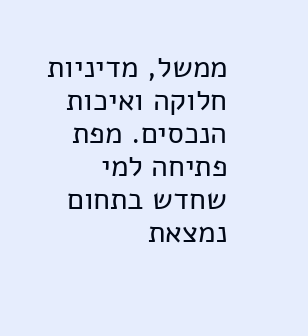ממשל, מדיניות חלוקה ואיכות הנכסים. מפת פתיחה למי שחדש בתחום נמצאת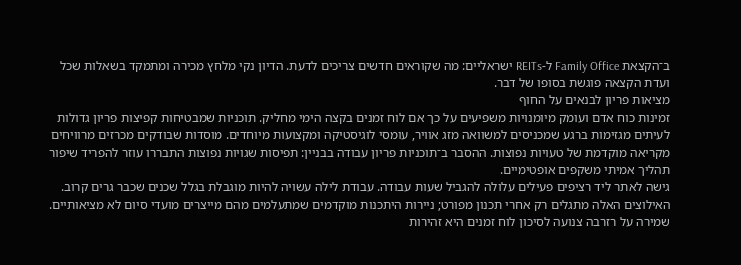ב־הקצאת Family Office ל-REITs ישראליים: מה שקוראים חדשים צריכים לדעת. הדיון נקי מלחץ מכירה ומתמקד בשאלות שכל ועדת הקצאה פוגשת בסופו של דבר.
מציאות פריון לבנאים על החוף
זמינות כוח אדם ועומק מיומנויות משפיעים על כך אם לוח זמנים בקצה הימי מחליק. תוכניות שמבטיחות קפיצות פריון גדולות לעיתים מגזימות ברגע שמכניסים למשוואה מזג אוויר, עומסי לוגיסטיקה ומקצועות מיוחדים. מוסדות שבודקים מכרזים מרוויחים מקריאה מוקדמת של טעויות נפוצות. ההסבר ב־תוכניות פריון עבודה בבניין: תפיסות שגויות נפוצות התבררו עוזר להפריד שיפור תהליך אמיתי משקפים אופטימיים.
גישה לאתר ליד רציפים פעילים עלולה להגביל שעות עבודה. עבודת לילה עשויה להיות מוגבלת בגלל שכנים שכבר גרים קרוב. האילוצים האלה מתגלים רק אחרי תכנון מפורט; ניירות היתכנות מוקדמים שמתעלמים מהם מייצרים מועדי סיום לא מציאותיים. שמירה על רזרבה צנועה לסיכון לוח זמנים היא זהירות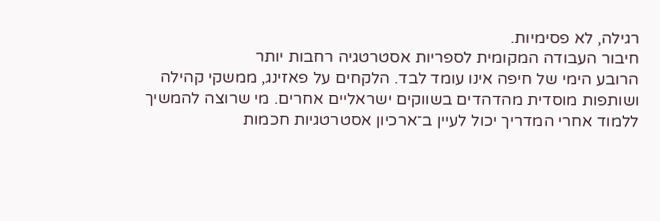רגילה, לא פסימיות.
חיבור העבודה המקומית לספריות אסטרטגיה רחבות יותר
הרובע הימי של חיפה אינו עומד לבד. הלקחים על פאזינג, ממשקי קהילה ושותפות מוסדית מהדהדים בשווקים ישראליים אחרים. מי שרוצה להמשיך ללמוד אחרי המדריך יכול לעיין ב־ארכיון אסטרטגיות חכמות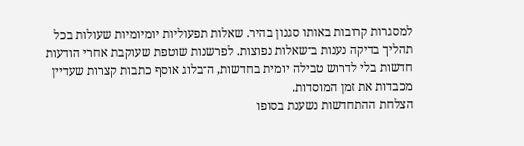למסגרות קרובות באותו סגנון בהיר. שאלות תפעוליות יומיומיות שעולות בכל תהליך בדיקה נענות ב־שאלות נפוצות. לפרשנות שוטפת שעוקבת אחרי הודעות חדשות בלי לדרוש טבילה יומית בחדשות, ה־בלוג אוסף כתבות קצרות שעדיין מכבדות את זמן המוסדות.
הצלחת ההתחדשות נשענת בסופו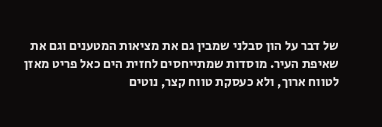של דבר על הון סבלני שמבין גם את מציאות המטענים וגם את שאיפת העיר. מוסדות שמתייחסים לחזית הים כאל פריט מאזן לטווח ארוך, ולא כעסקת טווח קצר, נוטים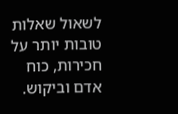לשאול שאלות טובות יותר על חכירות, כוח אדם וביקוש.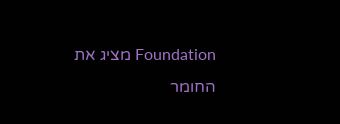Foundation מציג את החומר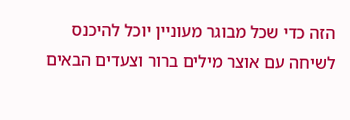הזה כדי שכל מבוגר מעוניין יוכל להיכנס לשיחה עם אוצר מילים ברור וצעדים הבאים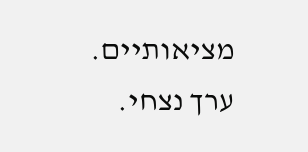מציאותיים.
ערך נצחי.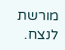מורשת לנצח.